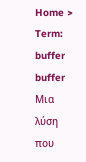Home > Term: buffer
buffer
Μια λύση που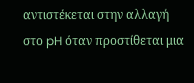αντιστέκεται στην αλλαγή στο pH όταν προστίθεται μια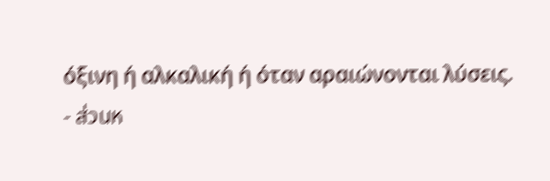όξινη ή αλκαλική ή όταν αραιώνονται λύσεις.
- ส่วนห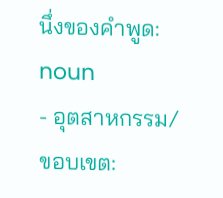นึ่งของคำพูด: noun
- อุตสาหกรรม/ขอบเขต: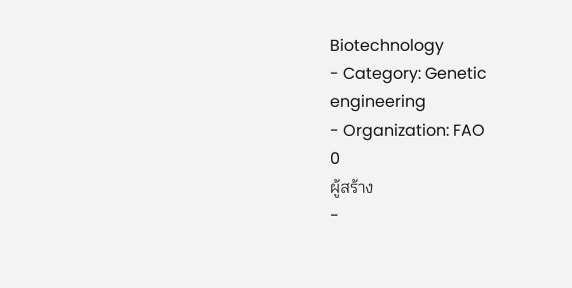Biotechnology
- Category: Genetic engineering
- Organization: FAO
0
ผู้สร้าง
-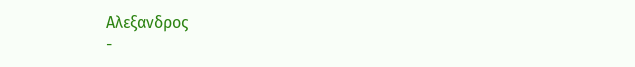Αλεξανδρος
-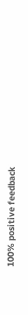100% positive feedback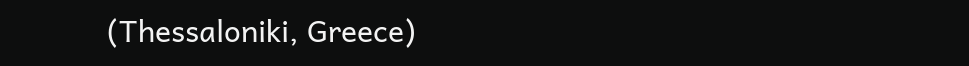(Thessaloniki, Greece)